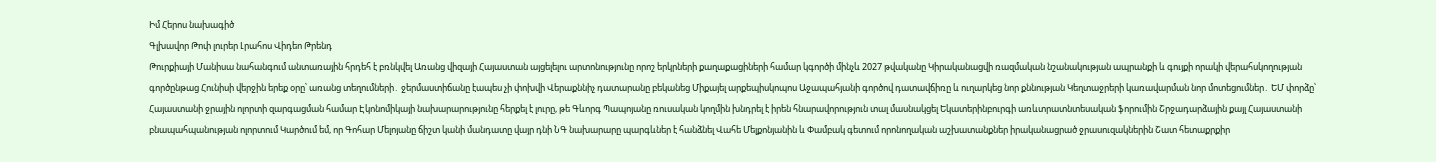Իմ Հերոս նախագիծ
Գլխավոր Թոփ լուրեր Լրահոս Վիդեո Թրենդ
Թուրքիայի Մանիսա նահանգում անտառային հրդեհ է բռնկվել Առանց վիզայի Հայաստան այցելելու արտոնությունը որոշ երկրների քաղաքացիների համար կգործի մինչև 2027 թվականը Կիրականացվի ռազմական նշանակության ապրանքի և գույքի որակի վերահսկողության գործընթաց Հունիսի վերջին երեք օրը՝ առանց տեղումների․ ջերմաստիճանը էապես չի փոխվի Վերաքննիչ դատարանը բեկանեց Միքայել արքեպիսկոպոս Աջապահյանի գործով դատավճիռը և ուղարկեց նոր քննության Կեղտաջրերի կառավարման նոր մոտեցումներ․ ԵՄ փորձը՝ Հայաստանի ջրային ոլորտի զարգացման համար Էկոնոմիկայի նախարարությունը հերքել է լուրը, թե Գևորգ Պապոյանը ռուսական կողմին խնդրել է իրեն հնարավորություն տալ մասնակցել Եկատերինբուրգի առևտրատնտեսական ֆորումին Շրջադարձային քայլ Հայաստանի բնապահպանության ոլորտում Կարծում եմ, որ Գոհար Մելոյանը ճիշտ կանի մանդատը վայր դնի ՆԳ նախարարը պարգևներ է հանձնել Վահե Մելքոնյանին և Փամբակ գետում որոնողական աշխատանքներ իրականացրած ջրասուզակներին Շատ հետաքրքիր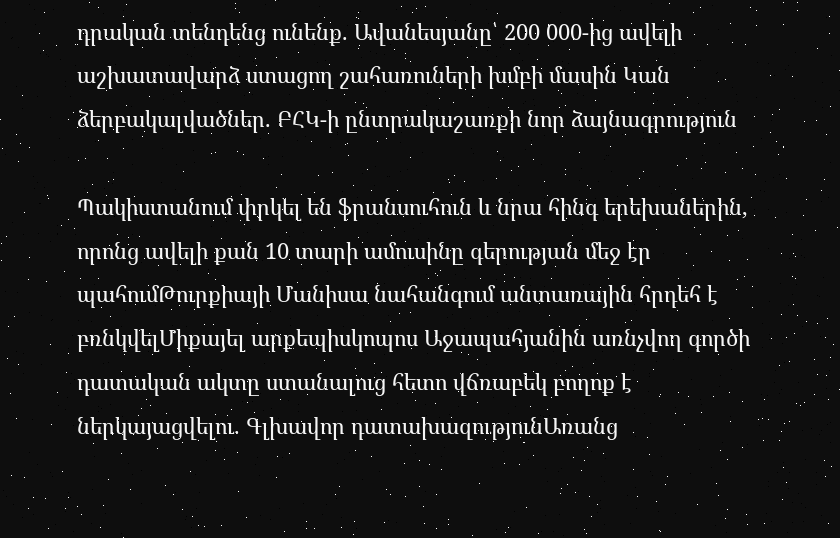դրական տենդենց ունենք. Ավանեսյանը՝ 200 000-ից ավելի աշխատավարձ ստացող շահառուների խմբի մասին Կան ձերբակալվածներ. ԲՀԿ-ի ընտրակաշառքի նոր ձայնագրություն

Պակիստանում փրկել են ֆրանսուհուն և նրա հինգ երեխաներին, որոնց ավելի քան 10 տարի ամուսինը գերության մեջ էր պահումԹուրքիայի Մանիսա նահանգում անտառային հրդեհ է բռնկվելՄիքայել արքեպիսկոպոս Աջապահյանին առնչվող գործի դատական ակտը ստանալուց հետո վճռաբեկ բողոք է ներկայացվելու. Գլխավոր դատախազությունԱռանց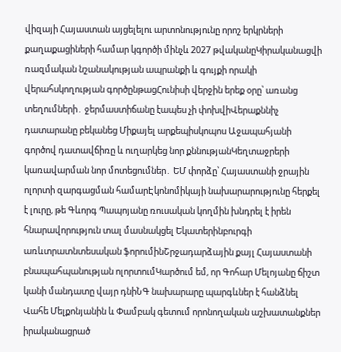վիզայի Հայաստան այցելելու արտոնությունը որոշ երկրների քաղաքացիների համար կգործի մինչև 2027 թվականըԿիրականացվի ռազմական նշանակության ապրանքի և գույքի որակի վերահսկողության գործընթացՀունիսի վերջին երեք օրը՝ առանց տեղումների․ ջերմաստիճանը էապես չի փոխվիՎերաքննիչ դատարանը բեկանեց Միքայել արքեպիսկոպոս Աջապահյանի գործով դատավճիռը և ուղարկեց նոր քննությանԿեղտաջրերի կառավարման նոր մոտեցումներ․ ԵՄ փորձը՝ Հայաստանի ջրային ոլորտի զարգացման համարԷկոնոմիկայի նախարարությունը հերքել է լուրը, թե Գևորգ Պապոյանը ռուսական կողմին խնդրել է իրեն հնարավորություն տալ մասնակցել Եկատերինբուրգի առևտրատնտեսական ֆորումինՇրջադարձային քայլ Հայաստանի բնապահպանության ոլորտումԿարծում եմ, որ Գոհար Մելոյանը ճիշտ կանի մանդատը վայր դնիՆԳ նախարարը պարգևներ է հանձնել Վահե Մելքոնյանին և Փամբակ գետում որոնողական աշխատանքներ իրականացրած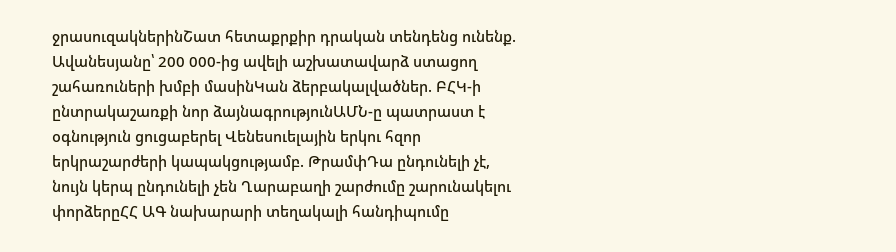ջրասուզակներինՇատ հետաքրքիր դրական տենդենց ունենք. Ավանեսյանը՝ 200 000-ից ավելի աշխատավարձ ստացող շահառուների խմբի մասինԿան ձերբակալվածներ. ԲՀԿ-ի ընտրակաշառքի նոր ձայնագրությունԱՄՆ-ը պատրաստ է օգնություն ցուցաբերել Վենեսուելային երկու հզոր երկրաշարժերի կապակցությամբ. ԹրամփԴա ընդունելի չէ, նույն կերպ ընդունելի չեն Ղարաբաղի շարժումը շարունակելու փորձերըՀՀ ԱԳ նախարարի տեղակալի հանդիպումը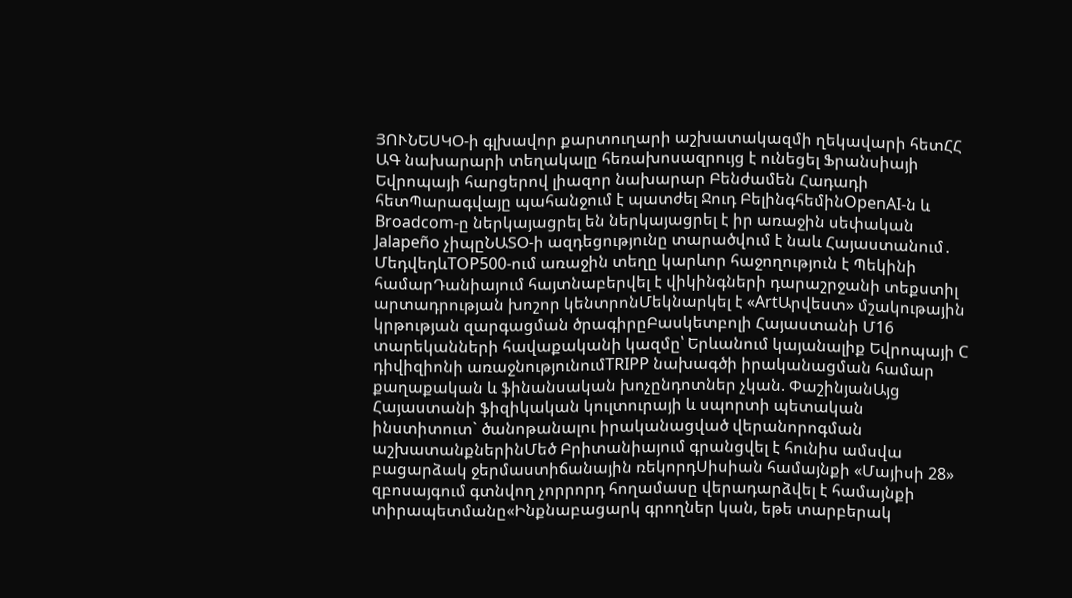ՅՈՒՆԵՍԿՕ-ի գլխավոր քարտուղարի աշխատակազմի ղեկավարի հետՀՀ ԱԳ նախարարի տեղակալը հեռախոսազրույց է ունեցել Ֆրանսիայի Եվրոպայի հարցերով լիազոր նախարար Բենժամեն Հադադի հետՊարագվայը պահանջում է պատժել Ջուդ ԲելինգհեմինOpenAI-ն և Broadcom-ը ներկայացրել են ներկայացրել է իր առաջին սեփական Jalapeño չիպըՆԱՏՕ-ի ազդեցությունը տարածվում է նաև Հայաստանում․ ՄեդվեդևTOP500-ում առաջին տեղը կարևոր հաջողություն է Պեկինի համարԴանիայում հայտնաբերվել է վիկինգների դարաշրջանի տեքստիլ արտադրության խոշոր կենտրոնՄեկնարկել է «ArtԱրվեստ» մշակութային կրթության զարգացման ծրագիրըԲասկետբոլի Հայաստանի Մ16 տարեկանների հավաքականի կազմը՝ Երևանում կայանալիք Եվրոպայի C դիվիզիոնի առաջնությունումTRIPP նախագծի իրականացման համար քաղաքական և ֆինանսական խոչընդոտներ չկան. ՓաշինյանԱյց Հայաստանի ֆիզիկական կուլտուրայի և սպորտի պետական ինստիտուտ` ծանոթանալու իրականացված վերանորոգման աշխատանքներինՄեծ Բրիտանիայում գրանցվել է հունիս ամսվա բացարձակ ջերմաստիճանային ռեկորդՍիսիան համայնքի «Մայիսի 28» զբոսայգում գտնվող չորրորդ հողամասը վերադարձվել է համայնքի տիրապետմանը«Ինքնաբացարկ գրողներ կան, եթե տարբերակ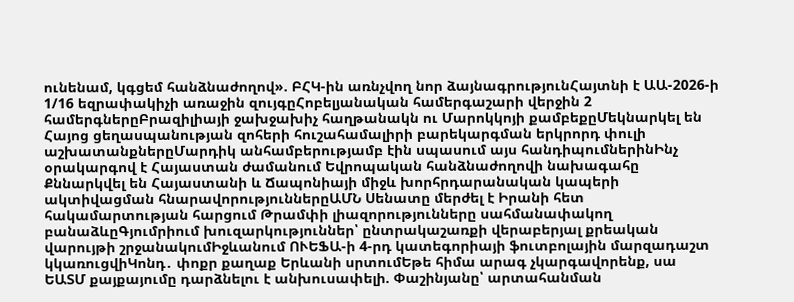ունենամ, կգցեմ հանձնաժողով». ԲՀԿ-ին առնչվող նոր ձայնագրությունՀայտնի է ԱԱ-2026-ի 1/16 եզրափակիչի առաջին զույգըՀոբելյանական համերգաշարի վերջին 2 համերգներըԲրազիլիայի ջախջախիչ հաղթանակն ու Մարոկկոյի քամբեքըՄեկնարկել են Հայոց ցեղասպանության զոհերի հուշահամալիրի բարեկարգման երկրորդ փուլի աշխատանքներըՄարդիկ անհամբերությամբ էին սպասում այս հանդիպումներինԻնչ օրակարգով է Հայաստան ժամանում Եվրոպական հանձնաժողովի նախագահը Քննարկվել են Հայաստանի և Ճապոնիայի միջև խորհրդարանական կապերի ակտիվացման հնարավորություններըԱՄՆ Սենատը մերժել է Իրանի հետ հակամարտության հարցում Թրամփի լիազորությունները սահմանափակող բանաձևըԳյումրիում խուզարկություններ՝ ընտրակաշառքի վերաբերյալ քրեական վարույթի շրջանակումԻջևանում ՈՒԵՖԱ-ի 4-րդ կատեգորիայի ֆուտբոլային մարզադաշտ կկառուցվիԿոնդ․ փոքր քաղաք Երևանի սրտումԵթե հիմա արագ չկարգավորենք, սա ԵԱՏՄ քայքայումը դարձնելու է անխուսափելի. Փաշինյանը՝ արտահանման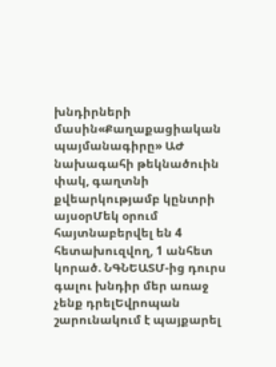խնդիրների մասին«Քաղաքացիական պայմանագիրը» ԱԺ նախագահի թեկնածուին փակ, գաղտնի քվեարկությամբ կընտրի այսօրՄեկ օրում հայտնաբերվել են 4 հետախուզվող, 1 անհետ կորած. ՆԳՆԵԱՏՄ-ից դուրս գալու խնդիր մեր առաջ չենք դրելԵվրոպան շարունակում է պայքարել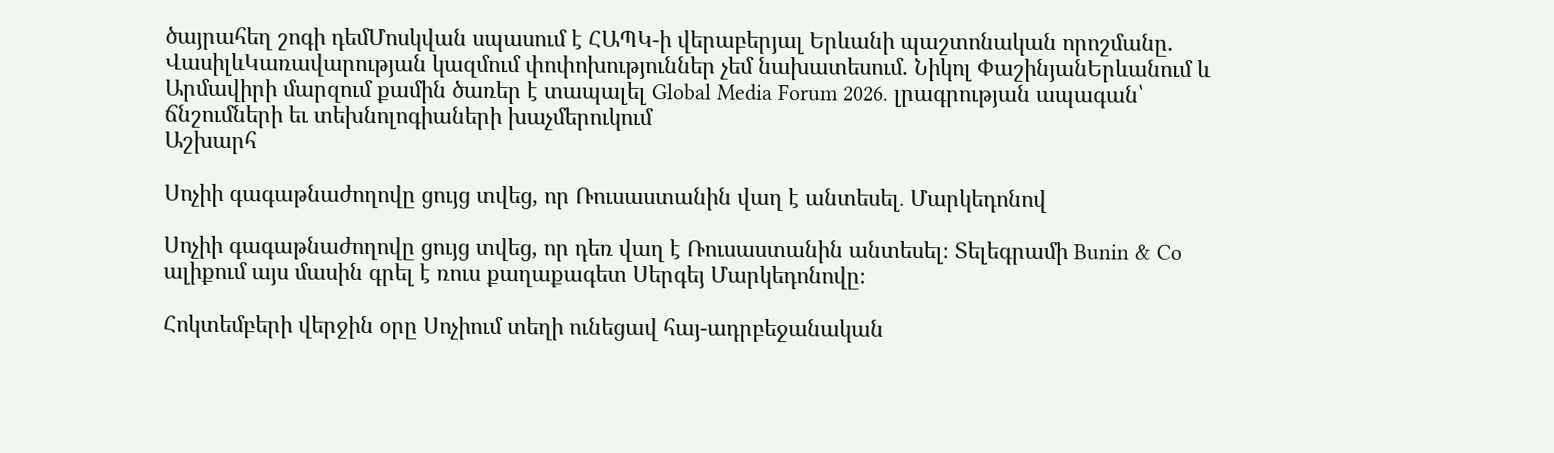ծայրահեղ շոգի դեմՄոսկվան սպասում է ՀԱՊԿ-ի վերաբերյալ Երևանի պաշտոնական որոշմանը. ՎասիլևԿառավարության կազմում փոփոխություններ չեմ նախատեսում. Նիկոլ ՓաշինյանԵրևանում և Արմավիրի մարզում քամին ծառեր է տապալել Global Media Forum 2026․ լրագրության ապագան՝ ճնշումների եւ տեխնոլոգիաների խաչմերուկում
Աշխարհ

Սոչիի գագաթնաժողովը ցույց տվեց, որ Ռուսաստանին վաղ է անտեսել․ Մարկեդոնով

Սոչիի գագաթնաժողովը ցույց տվեց, որ դեռ վաղ է Ռուսաստանին անտեսել։ Տելեգրամի Bunin & Co ալիքում այս մասին գրել է ռուս քաղաքագետ Սերգեյ Մարկեդոնովը։

Հոկտեմբերի վերջին օրը Սոչիում տեղի ունեցավ հայ-ադրբեջանական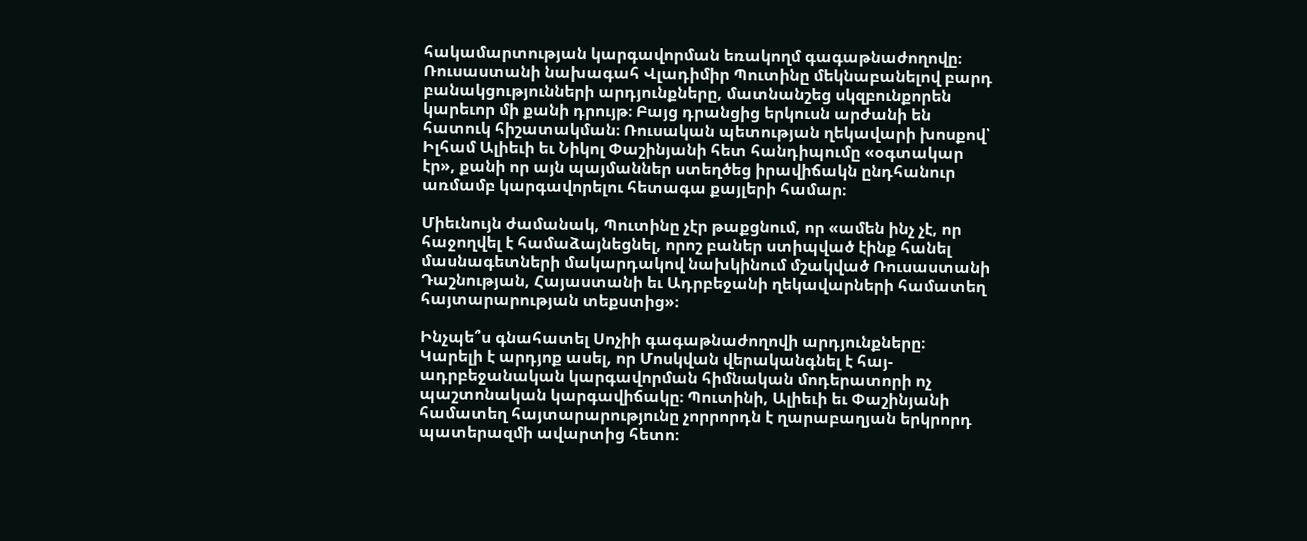հակամարտության կարգավորման եռակողմ գագաթնաժողովը։ Ռուսաստանի նախագահ Վլադիմիր Պուտինը մեկնաբանելով բարդ բանակցությունների արդյունքները, մատնանշեց սկզբունքորեն կարեւոր մի քանի դրույթ։ Բայց դրանցից երկուսն արժանի են հատուկ հիշատակման։ Ռուսական պետության ղեկավարի խոսքով՝ Իլհամ Ալիեւի եւ Նիկոլ Փաշինյանի հետ հանդիպումը «օգտակար էր», քանի որ այն պայմաններ ստեղծեց իրավիճակն ընդհանուր առմամբ կարգավորելու հետագա քայլերի համար։

Միեւնույն ժամանակ, Պուտինը չէր թաքցնում, որ «ամեն ինչ չէ, որ հաջողվել է համաձայնեցնել, որոշ բաներ ստիպված էինք հանել մասնագետների մակարդակով նախկինում մշակված Ռուսաստանի Դաշնության, Հայաստանի եւ Ադրբեջանի ղեկավարների համատեղ հայտարարության տեքստից»։

Ինչպե՞ս գնահատել Սոչիի գագաթնաժողովի արդյունքները։ Կարելի է արդյոք ասել, որ Մոսկվան վերականգնել է հայ-ադրբեջանական կարգավորման հիմնական մոդերատորի ոչ պաշտոնական կարգավիճակը։ Պուտինի, Ալիեւի եւ Փաշինյանի համատեղ հայտարարությունը չորրորդն է ղարաբաղյան երկրորդ պատերազմի ավարտից հետո։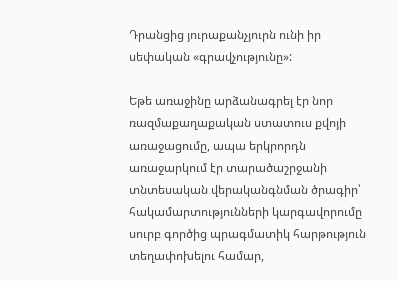Դրանցից յուրաքանչյուրն ունի իր սեփական «գրավչությունը»:

Եթե առաջինը արձանագրել էր նոր ռազմաքաղաքական ստատուս քվոյի առաջացումը, ապա երկրորդն առաջարկում էր տարածաշրջանի տնտեսական վերականգնման ծրագիր՝ հակամարտությունների կարգավորումը սուրբ գործից պրագմատիկ հարթություն տեղափոխելու համար,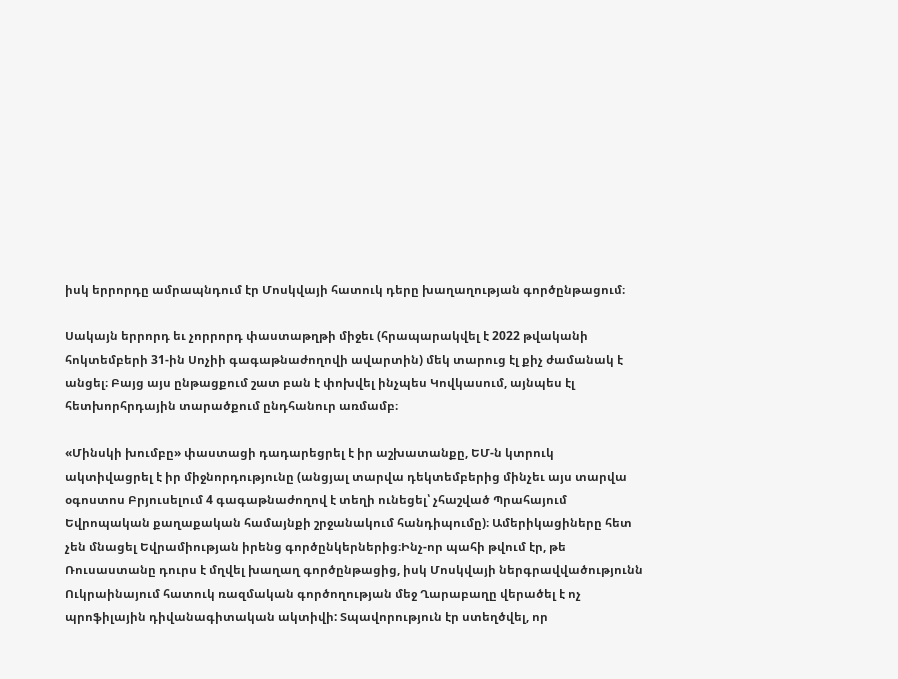իսկ երրորդը ամրապնդում էր Մոսկվայի հատուկ դերը խաղաղության գործընթացում։

Սակայն երրորդ եւ չորրորդ փաստաթղթի միջեւ (հրապարակվել է 2022 թվականի հոկտեմբերի 31-ին Սոչիի գագաթնաժողովի ավարտին) մեկ տարուց էլ քիչ ժամանակ է անցել։ Բայց այս ընթացքում շատ բան է փոխվել ինչպես Կովկասում, այնպես էլ հետխորհրդային տարածքում ընդհանուր առմամբ։

«Մինսկի խումբը» փաստացի դադարեցրել է իր աշխատանքը, ԵՄ-ն կտրուկ ակտիվացրել է իր միջնորդությունը (անցյալ տարվա դեկտեմբերից մինչեւ այս տարվա օգոստոս Բրյուսելում 4 գագաթնաժողով է տեղի ունեցել՝ չհաշված Պրահայում Եվրոպական քաղաքական համայնքի շրջանակում հանդիպումը)։ Ամերիկացիները հետ չեն մնացել Եվրամիության իրենց գործընկերներից։Ինչ-որ պահի թվում էր, թե Ռուսաստանը դուրս է մղվել խաղաղ գործընթացից, իսկ Մոսկվայի ներգրավվածությունն Ուկրաինայում հատուկ ռազմական գործողության մեջ Ղարաբաղը վերածել է ոչ պրոֆիլային դիվանագիտական ակտիվի: Տպավորություն էր ստեղծվել, որ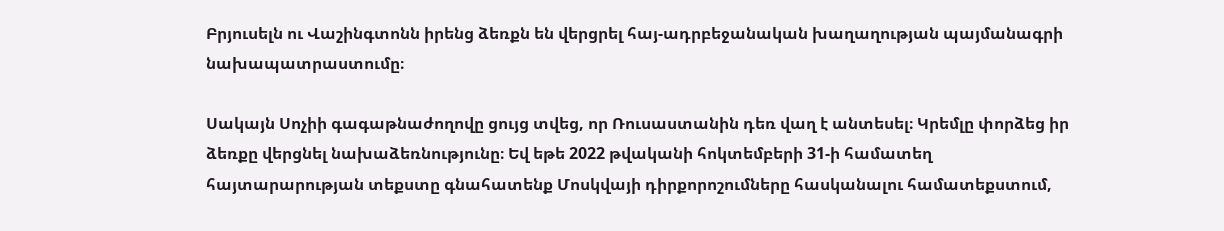Բրյուսելն ու Վաշինգտոնն իրենց ձեռքն են վերցրել հայ-ադրբեջանական խաղաղության պայմանագրի նախապատրաստումը։

Սակայն Սոչիի գագաթնաժողովը ցույց տվեց, որ Ռուսաստանին դեռ վաղ է անտեսել։ Կրեմլը փորձեց իր ձեռքը վերցնել նախաձեռնությունը։ Եվ եթե 2022 թվականի հոկտեմբերի 31-ի համատեղ հայտարարության տեքստը գնահատենք Մոսկվայի դիրքորոշումները հասկանալու համատեքստում,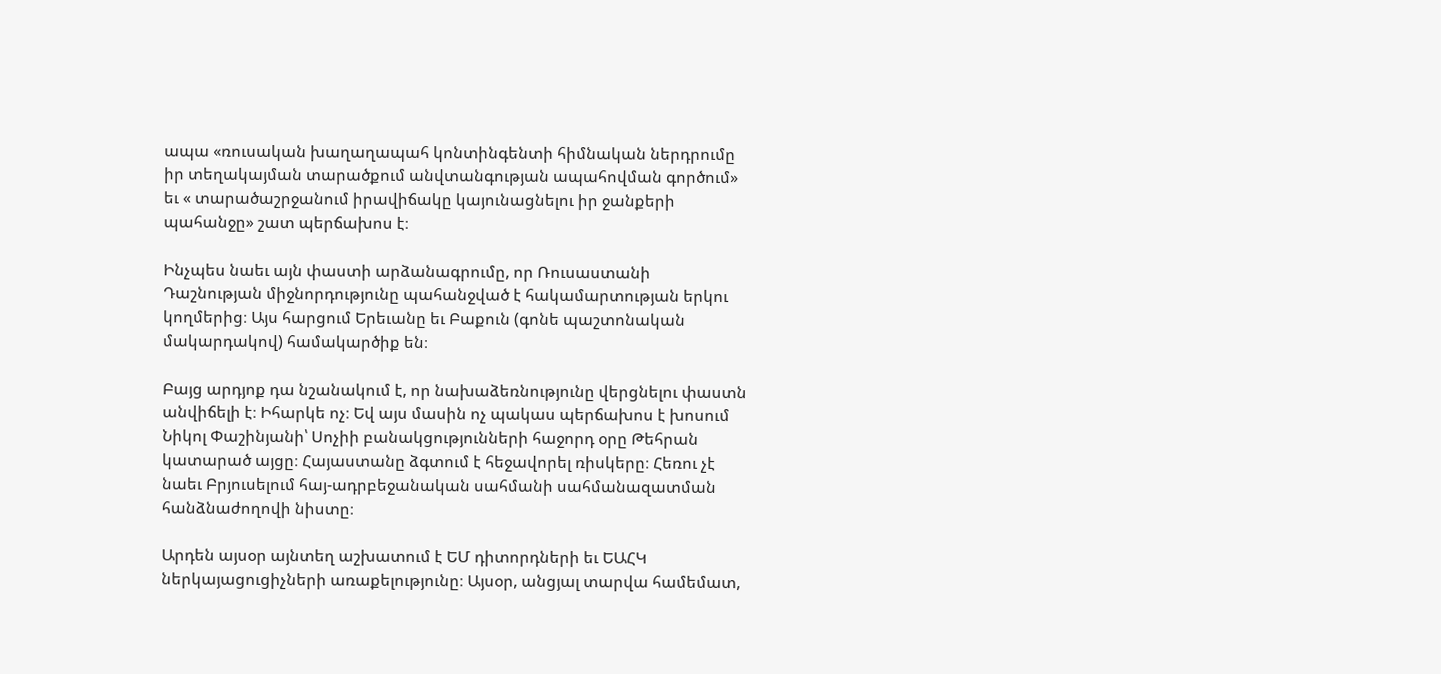ապա «ռուսական խաղաղապահ կոնտինգենտի հիմնական ներդրումը իր տեղակայման տարածքում անվտանգության ապահովման գործում» եւ « տարածաշրջանում իրավիճակը կայունացնելու իր ջանքերի պահանջը» շատ պերճախոս է։

Ինչպես նաեւ այն փաստի արձանագրումը, որ Ռուսաստանի Դաշնության միջնորդությունը պահանջված է հակամարտության երկու կողմերից։ Այս հարցում Երեւանը եւ Բաքուն (գոնե պաշտոնական մակարդակով) համակարծիք են։

Բայց արդյոք դա նշանակում է, որ նախաձեռնությունը վերցնելու փաստն անվիճելի է։ Իհարկե ոչ։ Եվ այս մասին ոչ պակաս պերճախոս է խոսում Նիկոլ Փաշինյանի՝ Սոչիի բանակցությունների հաջորդ օրը Թեհրան կատարած այցը։ Հայաստանը ձգտում է հեջավորել ռիսկերը։ Հեռու չէ նաեւ Բրյուսելում հայ-ադրբեջանական սահմանի սահմանազատման հանձնաժողովի նիստը։

Արդեն այսօր այնտեղ աշխատում է ԵՄ դիտորդների եւ ԵԱՀԿ ներկայացուցիչների առաքելությունը։ Այսօր, անցյալ տարվա համեմատ,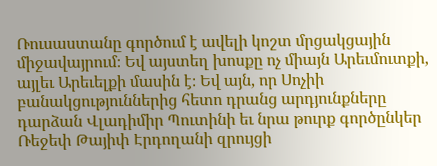Ռուսաստանը գործում է ավելի կոշտ մրցակցային միջավայրում։ Եվ այստեղ խոսքը ոչ միայն Արեւմուտքի, այլեւ Արեւելքի մասին է։ Եվ այն, որ Սոչիի բանակցություններից հետո դրանց արդյունքները դարձան Վլադիմիր Պուտինի եւ նրա թուրք գործընկեր Ռեջեփ Թայիփ Էրդողանի զրույցի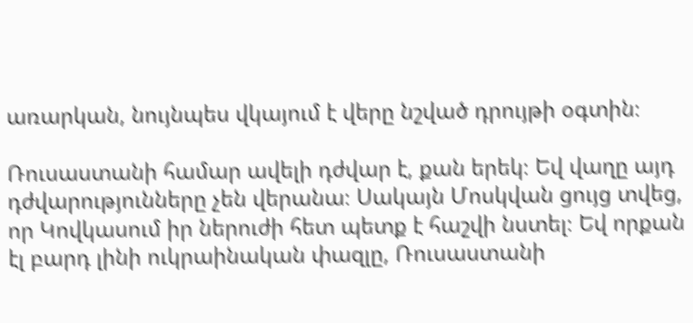առարկան, նույնպես վկայում է վերը նշված դրույթի օգտին։

Ռուսաստանի համար ավելի դժվար է, քան երեկ։ Եվ վաղը այդ դժվարությունները չեն վերանա։ Սակայն Մոսկվան ցույց տվեց, որ Կովկասում իր ներուժի հետ պետք է հաշվի նստել։ Եվ որքան էլ բարդ լինի ուկրաինական փազլը, Ռուսաստանի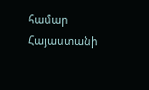համար Հայաստանի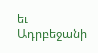եւ Ադրբեջանի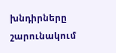խնդիրները շարունակում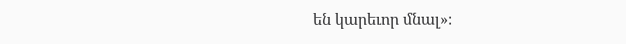են կարեւոր մնալ»։